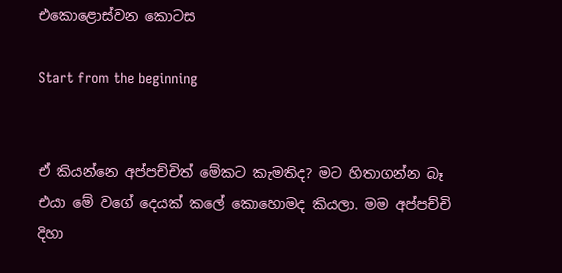එකොළොස්වන කොටස

Start from the beginning


ඒ කියන්නෙ අප්පච්චිත් මේකට කැමතිද? මට හිතාගන්න බෑ එයා මේ වගේ දෙයක් කලේ කොහොමද කියලා. මම අප්පච්චි දිහා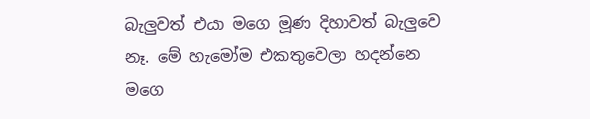බැලුවත් එයා මගෙ මූණ දිහාවත් බැලුවෙ නෑ. මේ හැමෝම එකතුවෙලා හදන්නෙ මගෙ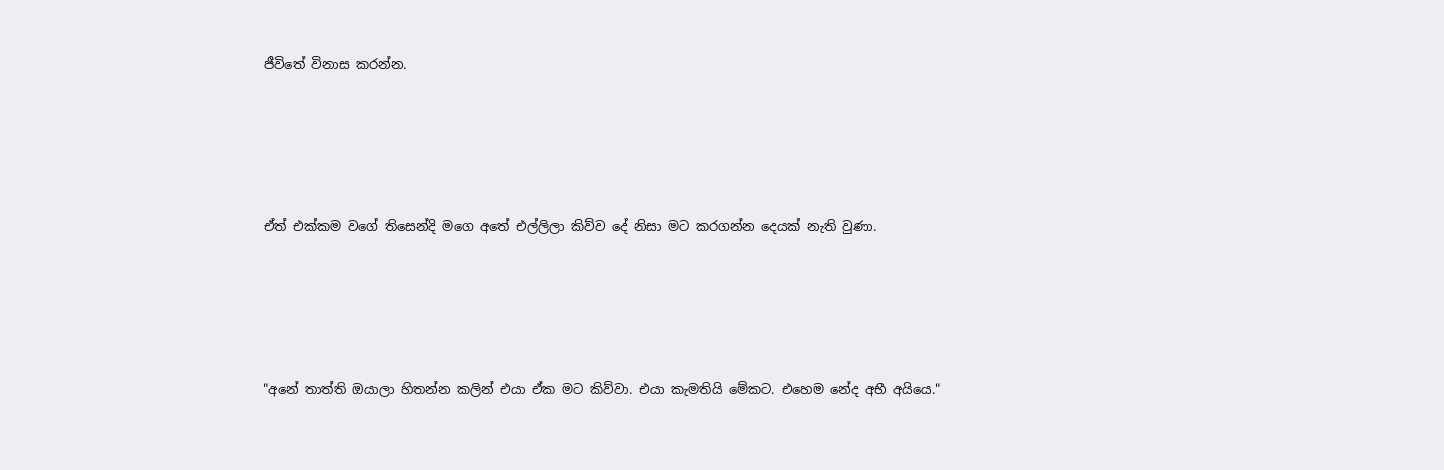ජීවිතේ විනාස කරන්න.





ඒත් එක්කම වගේ තිසෙන්දි මගෙ අතේ එල්ලිලා කිව්ව දේ නිසා මට කරගන්න දෙයක් නැති වුණා.





"අනේ තාත්ති ඔයාලා හිතන්න කලින් එයා ඒක මට කිව්වා. එයා කැමතියි මේකට. එහෙම නේද අභී අයියෙ."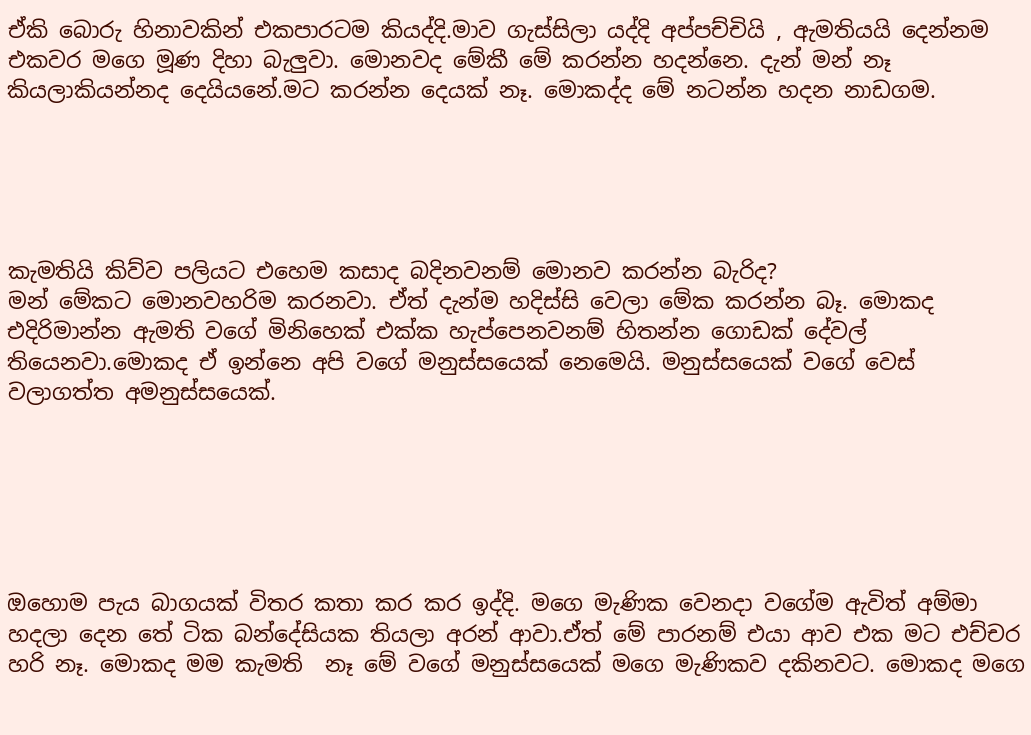ඒකි බොරු හිනාවකින් එකපාරටම කියද්දි.මාව ගැස්සිලා යද්දි අප්පච්චියි , ඇමතියයි දෙන්නම එකවර මගෙ මූණ දිහා බැලුවා. මොනවද මේකී මේ කරන්න හදන්නෙ. දැන් මන් නෑ කියලාකියන්නද දෙයියනේ.මට කරන්න දෙයක් නෑ. මොකද්ද මේ නටන්න හදන නාඩගම.





කැමතියි කිව්ව පලියට එහෙම කසාද බදිනවනම් මොනව කරන්න බැරිද?
මන් මේකට මොනවහරිම කරනවා. ඒත් දැන්ම හදිස්සි වෙලා මේක කරන්න බෑ. මොකද එදිරිමාන්න ඇමති වගේ මිනිහෙක් එක්ක හැප්පෙනවනම් හිතන්න ගොඩක් දේවල් තියෙනවා.මොකද ඒ ඉන්නෙ අපි වගේ මනුස්සයෙක් නෙමෙයි. මනුස්සයෙක් වගේ වෙස් වලාගත්ත අමනුස්සයෙක්.






ඔහොම පැය බාගයක් විතර කතා කර කර ඉද්දි. මගෙ මැණික වෙනදා වගේම ඇවිත් අම්මා හදලා දෙන තේ ටික බන්දේසියක තියලා අරන් ආවා.ඒත් මේ පාරනම් එයා ආව එක මට එච්චර හරි නෑ. මොකද මම කැමති  නෑ මේ වගේ මනුස්සයෙක් මගෙ මැණිකව දකිනවට. මොකද මගෙ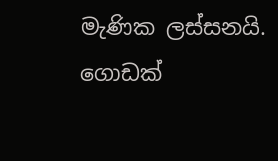මැණික ලස්සනයි. ගොඩක්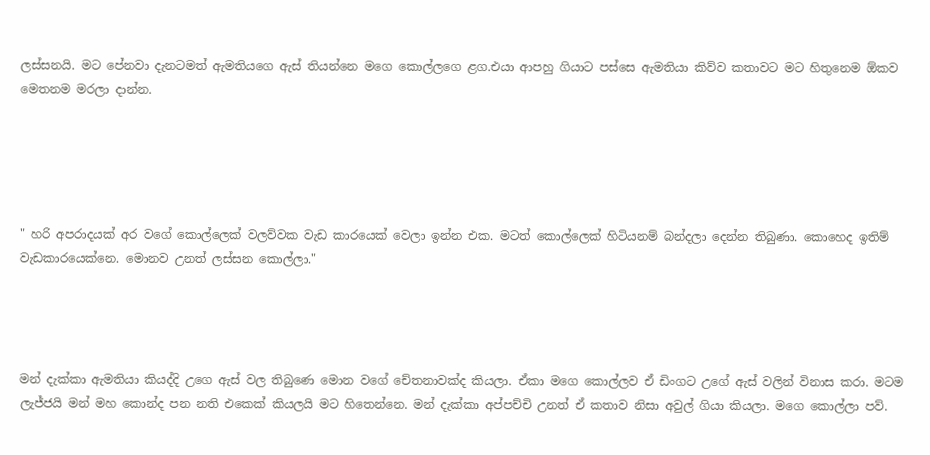ලස්සනයි. මට පේනවා දැනටමත් ඇමතියගෙ ඇස් තියන්නෙ මගෙ කොල්ලගෙ ළග.එයා ආපහු ගියාට පස්සෙ ඇමතියා කිව්ව කතාවට මට හිතුනෙම ඕකව මෙතනම මරලා දාන්න.





" හරි අපරාදයක් අර වගේ කොල්ලෙක් වලව්වක වැඩ කාරයෙක් වෙලා ඉන්න එක. මටත් කොල්ලෙක් හිටියනම් බන්දලා දෙන්න තිබුණා. කොහෙද ඉතිම් වැඩකාරයෙක්නෙ. මොනව උනත් ලස්සන කොල්ලා."




මන් දැක්කා ඇමතියා කියද්දි උගෙ ඇස් වල තිබුණෙ මොන වගේ චේතනාවක්ද කියලා. ඒකා මගෙ කොල්ලව ඒ ඩිංගට උගේ ඇස් වලින් විනාස කරා. මටම ලැජ්ජයි මන් මහ කොන්ද පන නති එකෙක් කියලයි මට හිතෙන්නෙ. මන් දැක්කා අප්පච්චි උනත් ඒ කතාව නිසා අවුල් ගියා කියලා. මගෙ කොල්ලා පව්.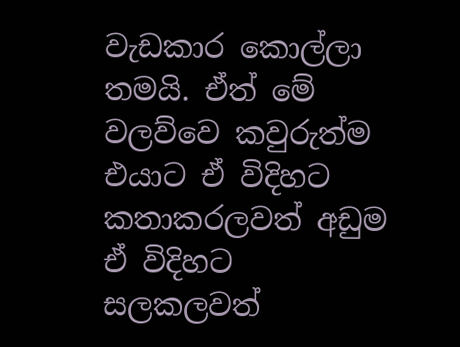වැඩකාර කොල්ලා තමයි. ඒත් මේ වලව්වෙ කවුරුත්ම එයාට ඒ විදිහට කතාකරලවත් අඩුම ඒ විදිහට සලකලවත්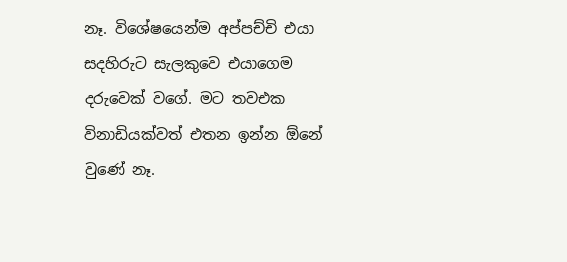නෑ. විශේෂයෙන්ම අප්පච්චි එයා සදහිරුට සැලකුවෙ එයාගෙම දරුවෙක් වගේ. මට තවඑක විනාඩියක්වත් එතන ඉන්න ඕනේ වුණේ නෑ.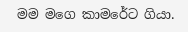මම මගෙ කාමරේට ගියා.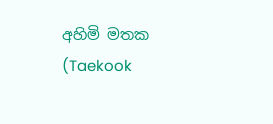අහිමි මතක (Taekook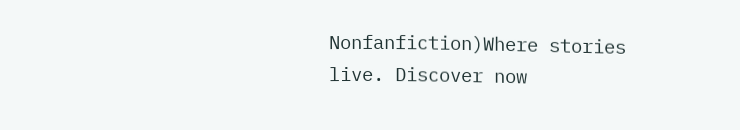Nonfanfiction)Where stories live. Discover now